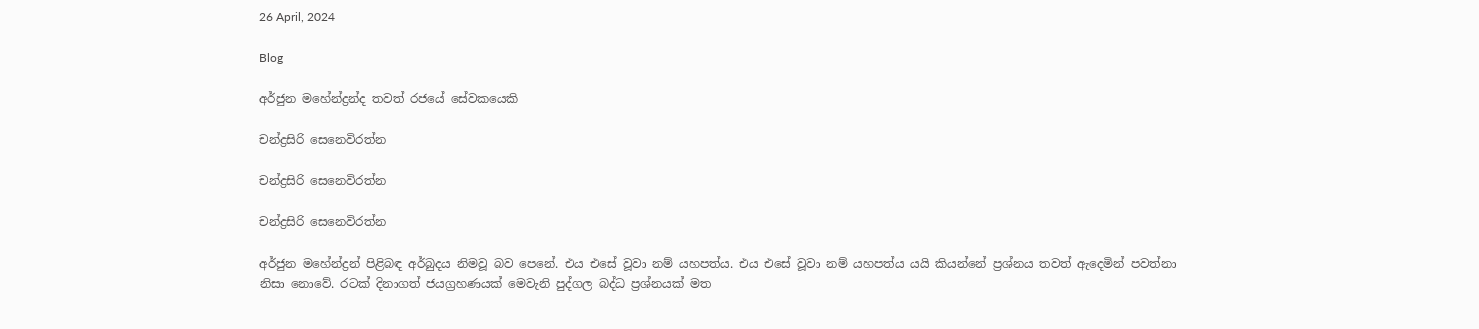26 April, 2024

Blog

අර්ජුන මහේන්ද්‍රන්ද තවත් රජයේ සේවකයෙකි

චන්ද්‍රසිරි සෙනෙවිරත්න

චන්ද්‍රසිරි සෙනෙවිරත්න

චන්ද්‍රසිරි සෙනෙවිරත්න

අර්ජුන මහේන්ද්‍රන් පිළිබඳ අර්බුදය නිමවූ බව පෙනේ. එය එසේ වූවා නම් යහපත්ය. එය එසේ වූවා නම් යහපත්ය යයි කියන්නේ ප්‍රශ්නය තවත් ඇදෙමින් පවත්නා නිසා නොවේ. රටක් දිනාගත් ජයග්‍රහණයක් මෙවැනි පුද්ගල බද්ධ ප්‍රශ්නයක් මත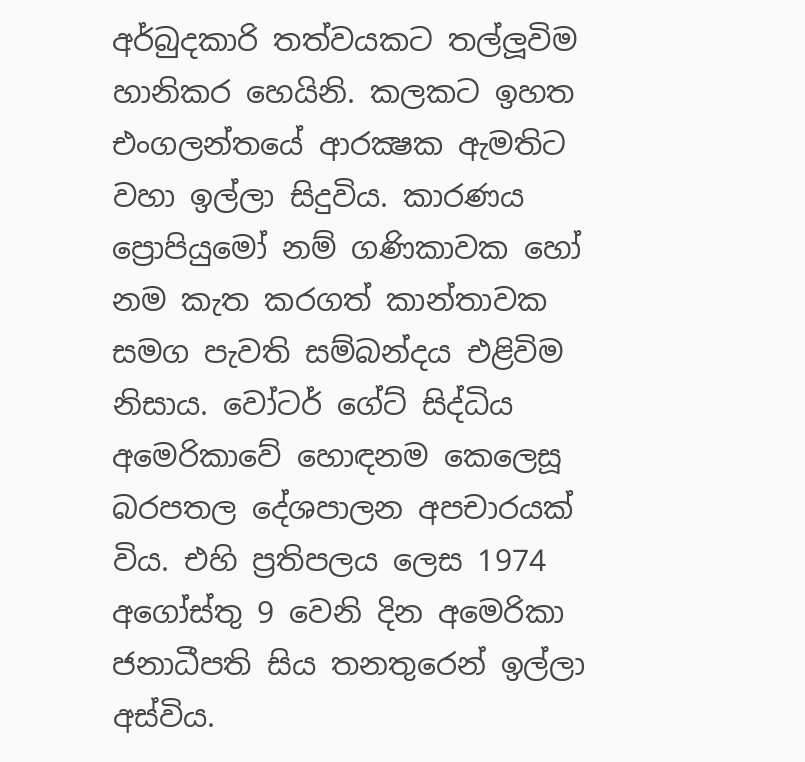අර්බුදකාරි තත්වයකට තල්ලූවිම හානිකර හෙයිනි. කලකට ඉහත එංගලන්තයේ ආරක්‍ෂක ඇමතිට වහා ඉල්ලා සිදුවිය. කාරණය ප්‍රොපියුමෝ නම් ගණිකාවක හෝ නම කැත කරගත් කාන්තාවක සමග පැවති සම්බන්දය එළිවිම නිසාය. වෝටර් ගේට් සිද්ධිය අමෙරිකාවේ හොඳනම කෙලෙසූ බරපතල දේශපාලන අපචාරයක් විය. එහි ප්‍රතිපලය ලෙස 1974 අගෝස්තු 9 වෙනි දින අමෙරිකා ජනාධීපති සිය තනතුරෙන් ඉල්ලා අස්විය.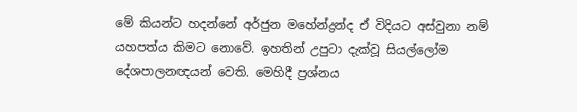මේ කියන්ට හදන්නේ අර්ජුන මහේන්ද්‍රන්ද ඒ විදියට අස්වුනා නම් යහපත්ය කිමට නොවේ. ඉහතින් උපුටා දැක්වූ සියල්ලෝම දේශපාලනඥයන් වෙති. මෙහිදී ප්‍රශ්නය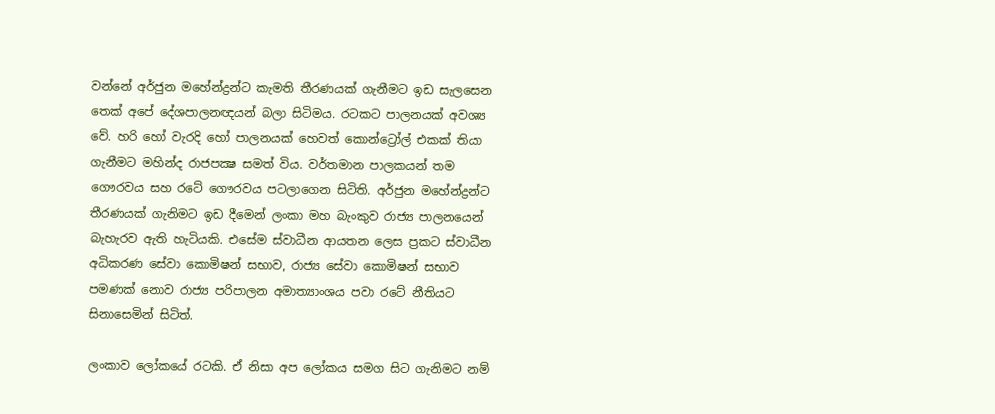වන්නේ අර්ජුන මහේන්ද්‍රන්ට කැමති තීරණයක් ගැනීමට ඉඩ සැලසෙන තෙක් අපේ දේශපාලනඥයන් බලා සිටිමය. රටකට පාලනයක් අවශ්‍ය වේ. හරි හෝ වැරදි හෝ පාලනයක් හෙවත් කොන්ට්‍රෝල් එකක් තියා ගැනීමට මහින්ද රාජපක්‍ෂ සමත් විය. වර්තමාන පාලකයන් තම ගෞරවය සහ රටේ ගෞරවය පටලාගෙන සිටිති. අර්ජුන මහේන්ද්‍රන්ට තීරණයක් ගැනිමට ඉඩ දීමෙන් ලංකා මහ බැංකුව රාජ්‍ය පාලනයෙන් බැහැරව ඇති හැටියකි. එසේම ස්වාධීන ආයතන ලෙස ප්‍රකට ස්වාධීන අධිකරණ සේවා කොමිෂන් සභාව, රාජ්‍ය සේවා කොමිෂන් සභාව පමණක් නොව රාජ්‍ය පරිපාලන අමාත්‍යාංශය පවා රටේ නීතියට සිනාසෙමින් සිටිත්.

ලංකාව ලෝකයේ රටකි. ඒ නිසා අප ලෝකය සමග සිට ගැනිමට නම්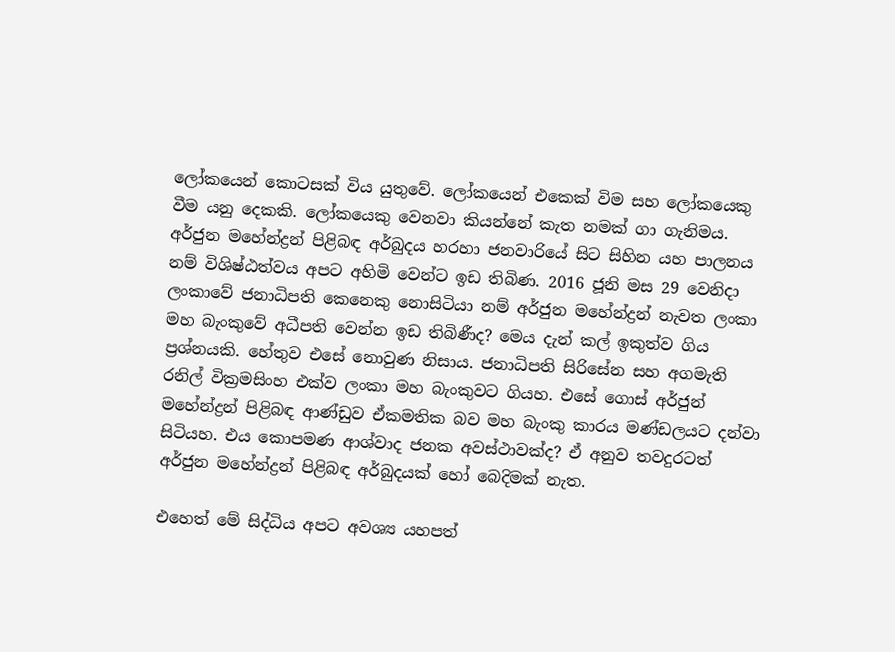ලෝකයෙන් කොටසක් විය යුතුවේ. ලෝකයෙන් එකෙක් විම සහ ලෝකයෙකු වීම යනු දෙකකි. ලෝකයෙකු වෙනවා කියන්නේ කැත නමක් ගා ගැනිමය. අර්ජුන මහේන්ද්‍රන් පිළිබඳ අර්බුදය හරහා ජනවාරියේ සිට සිහින යහ පාලනය නම් විශිෂ්ඨත්වය අපට අහිමි වෙන්ට ඉඩ තිබිණ. 2016 ජූනි මස 29 වෙනිදා ලංකාවේ ජනාධිපති කෙනෙකු නොසිටියා නම් අර්ජුන මහේන්ද්‍රන් නැවත ලංකා මහ බැංකුවේ අධීපති වෙන්න ඉඩ තිබිණීද? මෙය දැන් කල් ඉකුත්ව ගිය ප්‍රශ්නයකි. හේතුව එසේ නොවුණ නිසාය. ජනාධිපති සිරිසේන සහ අගමැති රනිල් වික්‍රමසිංහ එක්ව ලංකා මහ බැංකුවට ගියහ. එසේ ගොස් අර්ජුන් මහේන්ද්‍රන් පිළිබඳ ආණ්ඩුව ඒකමතික බව මහ බැංකු කාරය මණ්ඩලයට දන්වා සිටියහ. එය කොපමණ ආශ්වාද ජනක අවස්ථාවක්ද? ඒ අනුව තවදුරටත් අර්ජුන මහේන්ද්‍රන් පිළිබඳ අර්බුදයක් හෝ බෙදිමක් නැත.

එහෙත් මේ සිද්ධිය අපට අවශ්‍ය යහපත්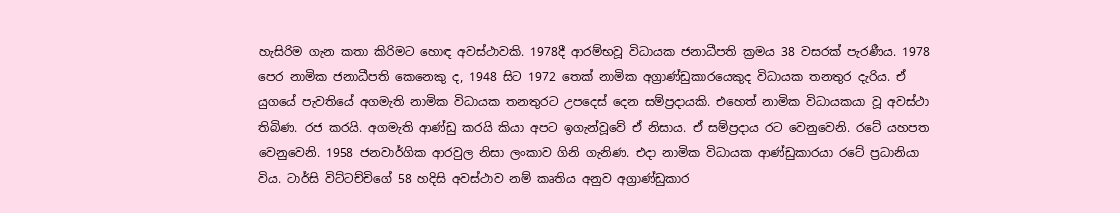හැසිරිම ගැන කතා කිරිමට හොඳ අවස්ථාවකි. 1978දී ආරම්භවූ විධායක ජනාධීපති ක්‍රමය 38 වසරක් පැරණීය. 1978 පෙර නාමික ජනාධීපති කෙනෙකු ද, 1948 සිට 1972 තෙක් නාමික අග්‍රාණ්ඩුකාරයෙකුද විධායක තනතුර දැරිය. ඒ යුගයේ පැවතියේ අගමැති නාමික විධායක තනතුරට උපදෙස් දෙන සම්ප්‍රදායකි. එහෙත් නාමික විධායකයා වූ අවස්ථා තිබිණ. රජ කරයි. අගමැති ආණ්ඩු කරයි කියා අපට ඉගැන්වූවේ ඒ නිසාය. ඒ සම්ප්‍රදාය රට වෙනුවෙනි. රටේ යහපත වෙනුවෙනි. 1958 ජනවාර්ගික ආරවුල නිසා ලංකාව ගිනි ගැනිණ. එදා නාමික විධායක ආණ්ඩුකාරයා රටේ ප්‍රධානියා විය. ටාර්සි විට්ටච්චිගේ 58 හදිසි අවස්ථාව නම් කෘතිය අනුව අග්‍රාණ්ඩුකාර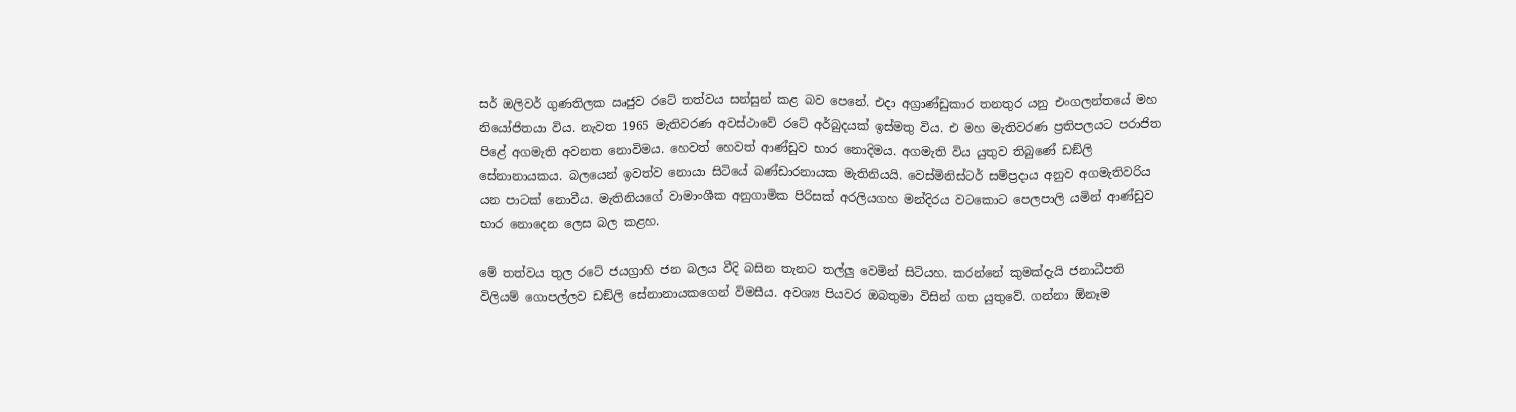සර් ඔලිවර් ගුණතිලක ඍජුව රටේ තත්වය සන්සුන් කළ බව පෙනේ. එදා අග්‍රාණ්ඩුකාර තනතුර යනු එංගලන්තයේ මහ නියෝජිතයා විය. නැවත 1965 මැතිවරණ අවස්ථාවේ රටේ අර්බුදයක් ඉස්මතු විය. එ මහ මැතිවරණ ප්‍රතිපලයට පරාජිත පිළේ අගමැති අවනත නොවිමය. හෙවත් හෙවත් ආණ්ඩුව භාර නොදිමය. අගමැති විය යුතුව තිබුණේ ඩඞ්ලි සේනානායකය. බලයෙන් ඉවත්ව නොයා සිටියේ බණ්ඩාරනායක මැතිනියයි. වෙස්මිනිස්ටර් සම්ප්‍රදාය අනුව අගමැතිවරිය යන පාටක් නොවීය. මැතිනියගේ වාමාංශීක අනුගාමික පිරිසක් අරලියගහ මන්දිරය වටකොට පෙලපාලි යමින් ආණ්ඩුව භාර නොදෙන ලෙස බල කළහ.

මේ තත්වය තුල රටේ ජයග්‍රාහි ජන බලය වීදි බසින තැනට තල්ලු වෙමින් සිටියහ. කරන්නේ කුමක්දැයි ජනාධීපති විලියම් ගොපල්ලව ඩඞ්ලි සේනානායකගෙන් විමසීය. අවශ්‍ය පියවර ඔබතුමා විසින් ගත යුතුවේ. ගන්නා ඕනෑම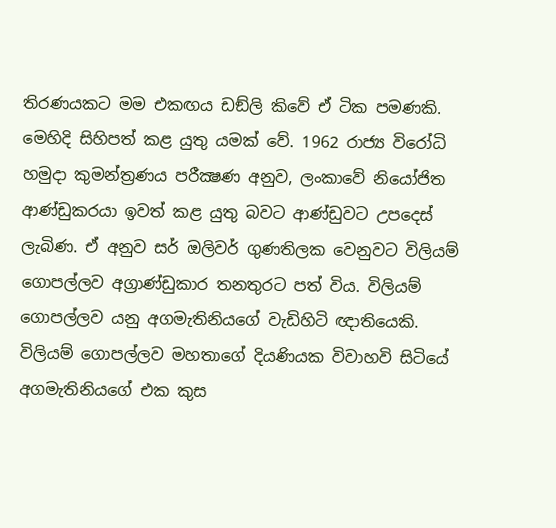තිරණයකට මම එකඟය ඩඞ්ලි කිවේ ඒ ටික පමණකි. මෙහිදි සිහිපත් කළ යුතු යමක් වේ. 1962 රාජ්‍ය විරෝධි හමුදා කුමන්ත්‍රණය පරීක්‍ෂණ අනුව, ලංකාවේ නියෝජිත ආණ්ඩුකරයා ඉවත් කළ යුතු බවට ආණ්ඩුවට උපදෙස් ලැබිණ. ඒ අනුව සර් ඔලිවර් ගුණතිලක වෙනුවට විලියම් ගොපල්ලව අග්‍රාණ්ඩුකාර තනතුරට පත් විය. විලියම් ගොපල්ලව යනු අගමැතිනියගේ වැඩිහිටි ඥාතියෙකි. විලියම් ගොපල්ලව මහතාගේ දියණියක විවාහවි සිටියේ අගමැතිනියගේ එක කුස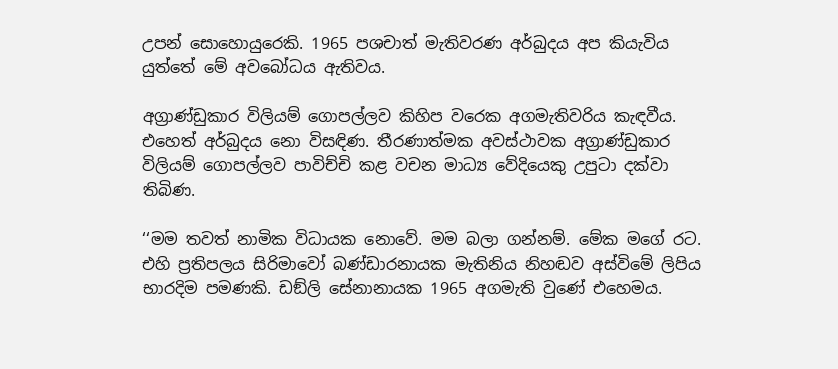උපන් සොහොයුරෙකි. 1965 පශචාත් මැතිවරණ අර්බුදය අප කියැවිය යුත්තේ මේ අවබෝධය ඇතිවය.

අග්‍රාණ්ඩුකාර විලියම් ගොපල්ලව කිහිප වරෙක අගමැතිවරිය කැඳවීය. එහෙත් අර්බුදය නො විසඳිණ. තීරණාත්මක අවස්ථාවක අග්‍රාණ්ඩුකාර විලියම් ගොපල්ලව පාවිච්චි කළ වචන මාධ්‍ය වේදියෙකු උපුටා දක්වා තිබිණ.

‘‘මම තවත් නාමික විධායක නොවේ. මම බලා ගන්නම්. මේක මගේ රට. එහි ප්‍රතිපලය සිරිමාවෝ බණ්ඩාරනායක මැතිනිය නිහඬව අස්විමේ ලිපිය භාරදිම පමණකි. ඩඞ්ලි සේනානායක 1965 අගමැති වුණේ එහෙමය.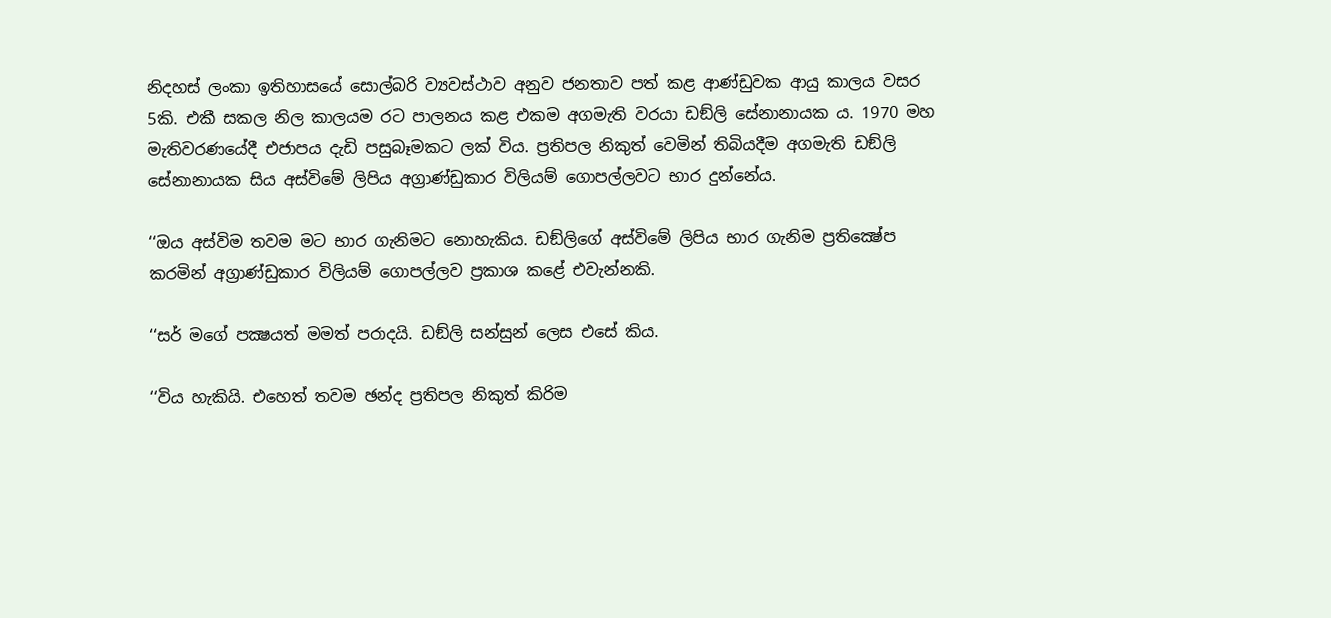නිදහස් ලංකා ඉතිහාසයේ සොල්බරි ව්‍යවස්ථාව අනුව ජනතාව පත් කළ ආණ්ඩුවක ආයු කාලය වසර 5කි. එකී සකල නිල කාලයම රට පාලනය කළ එකම අගමැති වරයා ඩඞ්ලි සේනානායක ය. 1970 මහ මැතිවරණයේදී එජාපය දැඩි පසුබෑමකට ලක් විය. ප්‍රතිපල නිකුත් වෙමින් තිබියදීම අගමැති ඩඞ්ලි සේනානායක සිය අස්විමේ ලිපිය අග්‍රාණ්ඩුකාර විලියම් ගොපල්ලවට භාර දුන්නේය.

‘‘ඔය අස්විම තවම මට භාර ගැනිමට නොහැකිය. ඩඞ්ලිගේ අස්විමේ ලිපිය භාර ගැනිම ප්‍රතික්‍ෂේප කරමින් අග්‍රාණ්ඩුකාර විලියම් ගොපල්ලව ප්‍රකාශ කළේ එවැන්නකි.

‘‘සර් මගේ පක්‍ෂයත් මමත් පරාදයි. ඩඞ්ලි සන්සුන් ලෙස එසේ කිය.

‘‘විය හැකියි. එහෙත් තවම ඡන්ද ප්‍රතිපල නිකුත් කිරිම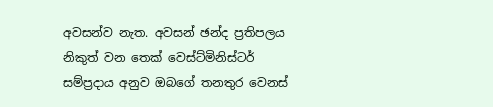අවසන්ව නැත. අවසන් ඡන්ද ප්‍රතිපලය නිකුත් වන තෙක් වෙස්ට්මිනිස්ටර් සම්ප්‍රදාය අනුව ඔබගේ තනතුර වෙනස්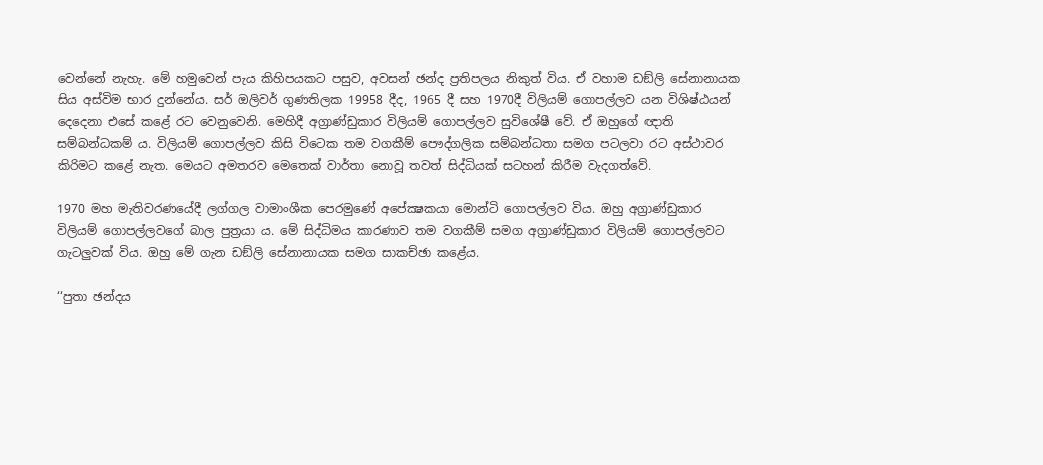වෙන්නේ නැහැ. මේ හමුවෙන් පැය කිහිපයකට පසුව, අවසන් ඡන්ද ප්‍රතිපලය නිකුත් විය. ඒ වහාම ඩඞ්ලි සේනානායක සිය අස්විම භාර දුන්නේය. සර් ඔලිවර් ගුණතිලක 19958 දීද, 1965 දී සහ 1970දී විලියම් ගොපල්ලව යන විශිෂ්ඨයන් දෙදෙනා එසේ කළේ රට වෙනුවෙනි. මෙහිදී අග්‍රාණ්ඩුකාර විලියම් ගොපල්ලව සුවිශේෂී වේ. ඒ ඔහුගේ ඥාති සම්බන්ධකම් ය. විලියම් ගොපල්ලව කිසි විටෙක තම වගකීම් පෞද්ගලික සම්බන්ධතා සමග පටලවා රට අස්ථාවර කිරිමට කළේ නැත. මෙයට අමතරව මෙතෙක් වාර්තා නොවූ තවත් සිද්ධියක් සටහන් කිරීම වැදගත්වේ.

1970 මහ මැතිවරණයේදී ලග්ගල වාමාංශීක පෙරමුණේ අපේක්‍ෂකයා මොන්ටි ගොපල්ලව විය. ඔහු අග්‍රාණ්ඩුකාර විලියම් ගොපල්ලවගේ බාල පුත්‍රයා ය. මේ සිද්ධිමය කාරණාව තම වගකීම් සමග අග්‍රාණ්ඩුකාර විලියම් ගොපල්ලවට ගැටලුවක් විය. ඔහු මේ ගැන ඩඞ්ලි සේනානායක සමග සාකච්ඡා කළේය.

‘‘පුතා ඡන්දය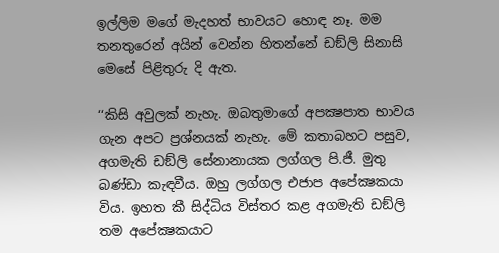ඉල්ලිම මගේ මැදහත් භාවයට හොඳ නෑ. මම තනතුරෙන් අයින් වෙන්න හිතන්නේ ඩඞ්ලි සිනාසි මෙසේ පිළිතුරු දි ඇත.

‘‘කිසි අවුලක් නැහැ. ඔබතුමාගේ අපක්‍ෂපාත භාවය ගැන අපට ප්‍රශ්නයක් නැහැ. මේ කතාබහට පසුව, අගමැති ඩඞ්ලි සේනානායක ලග්ගල පි.ජී. මුතු බණ්ඩා කැඳවීය. ඔහු ලග්ගල එජාප අපේක්‍ෂකයා විය. ඉහත කී සිද්ධිය විස්තර කළ අගමැති ඩඞ්ලි තම අපේක්‍ෂකයාට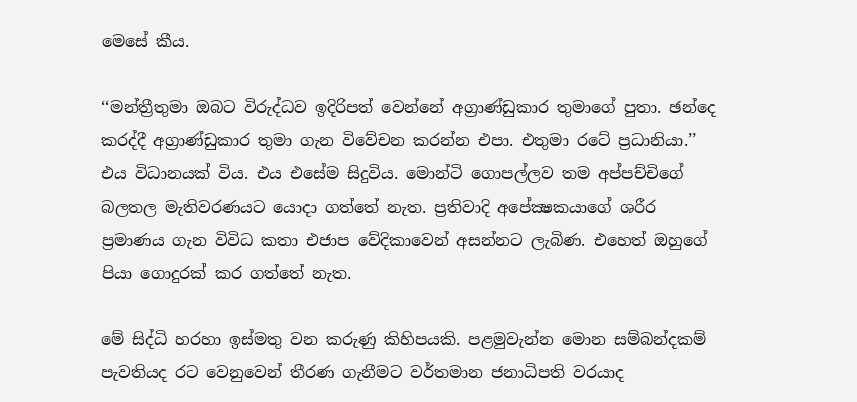මෙසේ කීය.

‘‘මන්ත්‍රීතුමා ඔබට විරුද්ධව ඉදිරිපත් වෙන්නේ අග්‍රාණ්ඩුකාර තුමාගේ පුතා. ඡන්දෙ කරද්දී අග්‍රාණ්ඩුකාර තුමා ගැන විවේචන කරන්න එපා. එතුමා රටේ ප්‍රධානියා.’’ එය විධානයක් විය. එය එසේම සිදුවිය. මොන්ටි ගොපල්ලව තම අප්පච්චිගේ බලතල මැතිවරණයට යොදා ගත්තේ නැත. ප්‍රතිවාදි අපේක්‍ෂකයාගේ ශරීර ප්‍රමාණය ගැන විවිධ කතා එජාප වේදිකාවෙන් අසන්නට ලැබිණ. එහෙත් ඔහුගේ පියා ගොදුරක් කර ගත්තේ නැත.

මේ සිද්ධි හරහා ඉස්මතු වන කරුණු කිහිපයකි. පළමුවැන්න මොන සම්බන්දකම් පැවතියද රට වෙනුවෙන් තීරණ ගැනීමට වර්තමාන ජනාධිපති වරයාද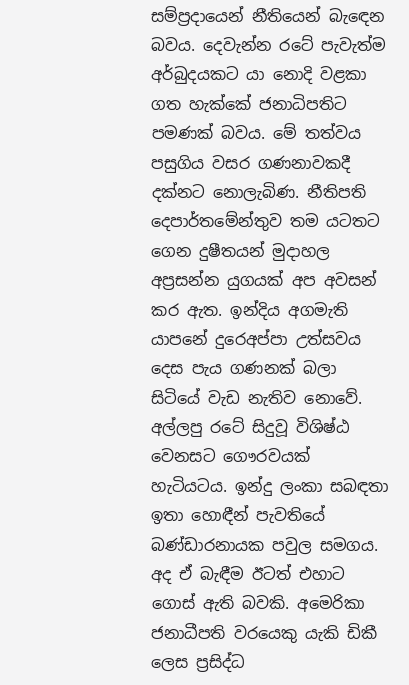සම්ප්‍රදායෙන් නීතියෙන් බැඳෙන බවය. දෙවැන්න රටේ පැවැත්ම අර්බුදයකට යා නොදි වළකා ගත හැක්කේ ජනාධිපතිට පමණක් බවය. මේ තත්වය පසුගිය වසර ගණනාවකදී දක්නට නොලැබිණ. නීතිපති දෙපාර්තමේන්තුව තම යටතට ගෙන දුෂීතයන් මුදාහල අප්‍රසන්න යුගයක් අප අවසන් කර ඇත. ඉන්දිය අගමැති යාපනේ දුරෙඅප්පා උත්සවය දෙස පැය ගණනක් බලා සිටියේ වැඩ නැතිව නොවේ. අල්ලපු රටේ සිදුවූ විශිෂ්ඨ වෙනසට ගෞරවයක් හැටියටය. ඉන්දු ලංකා සබඳතා ඉතා හොඳීන් පැවතියේ බණ්ඩාරනායක පවුල සමගය. අද ඒ බැඳීම ඊටත් එහාට ගොස් ඇති බවකි. අමෙරිකා ජනාධීපති වරයෙකු යැකි ඩිකී ලෙස ප්‍රසිද්ධ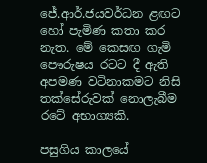ජේ.ආර්.ජයවර්ධන ළඟට හෝ පැමිණ කතා කර නැත. මේ කෙසඟ ගැමි පෞරුෂය රටට දී ඇති අපමණ වටිනාකමට නිසි තක්සේරුවක් නොලැබීම රටේ අභාග්‍යකි.

පසුගිය කාලයේ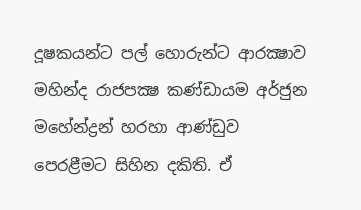දූෂකයන්ට පල් හොරුන්ට ආරක්‍ෂාව මහින්ද රාජපක්‍ෂ කණ්ඩායම අර්ජුන මහේන්ද්‍රන් හරහා ආණ්ඩුව පෙරළීමට සිහින දකිති. ඒ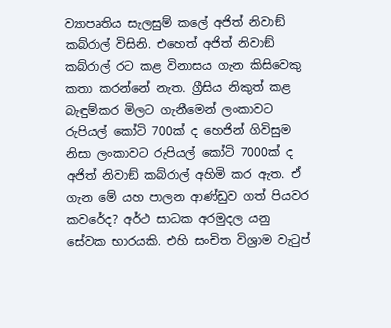ව්‍යාපෘතිය සැලසුම් කලේ අජිත් නිවාඞ් කබ්රාල් විසිනි. එහෙත් අජිත් නිවාඞ් කබ්රාල් රට කළ විනාසය ගැන කිසිවෙකු කතා කරන්නේ නැත. ග්‍රීසිය නිකුත් කළ බැඳුම්කර මිලට ගැනීමෙන් ලංකාවට රුපියල් කෝටි 700ක් ද හෙජින් ගිවිසුම නිසා ලංකාවට රුපියල් කෝටි 7000ක් ද අජිත් නිවාඞ් කබ්රාල් අහිමි කර ඇත. ඒ ගැන මේ යහ පාලන ආණ්ඩුව ගත් පියවර කවරේද? අර්ථ සාධක අරමුදල යනු සේවක භාරයකි. එහි සංචිත විශ්‍රාම වැටුප්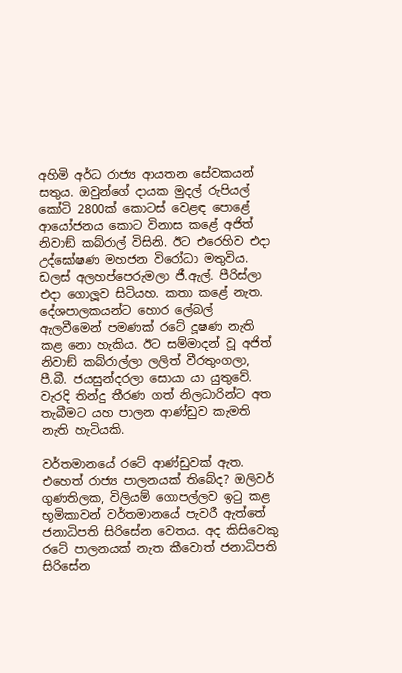අහිමි අර්ධ රාජ්‍ය ආයතන සේවකයන් සතුය. ඔවුන්ගේ දායක මුදල් රුපියල් කෝටි 2800ක් කොටස් වෙළඳ පොළේ ආයෝජනය කොට විනාස කළේ අජිත් නිවාඞ් කබ්රාල් විසිනි. ඊට එරෙහිව එදා උද්ඝෝෂණ මහජන විරෝධා මතුවිය. ඩලස් අලහප්පෙරුමලා ජී.ඇල්. පීරිස්ලා එදා ගොලූව සිටියහ. කතා කළේ නැත. දේශපාලකයන්ට හොර ලේබල් ඇලවීමෙන් පමණක් රටේ දූෂණ නැති කළ නො හැකිය. ඊට සම්මාදන් වූ අජිත් නිවාඞ් කබ්රාල්ලා ලලිත් වීරතුංගලා, පී.බී. ජයසුන්දරලා සොයා යා යුතුවේ. වැරදි තින්දු තීරණ ගත් නිලධාරින්ට අත තැබීමට යහ පාලන ආණ්ඩුව කැමති නැති හැටියකි.

වර්තමානයේ රටේ ආණ්ඩුවක් ඇත. එහෙත් රාජ්‍ය පාලනයක් තිබේද? ඔලිවර් ගුණතිලක, විලියම් ගොපල්ලව ඉටු කළ භූමිකාවන් වර්තමානයේ පැවරී ඇත්තේ ජනාධිපති සිරිසේන වෙතය. අද කිසිවෙකු රටේ පාලනයක් නැත කීවොත් ජනාධිපති සිරිසේන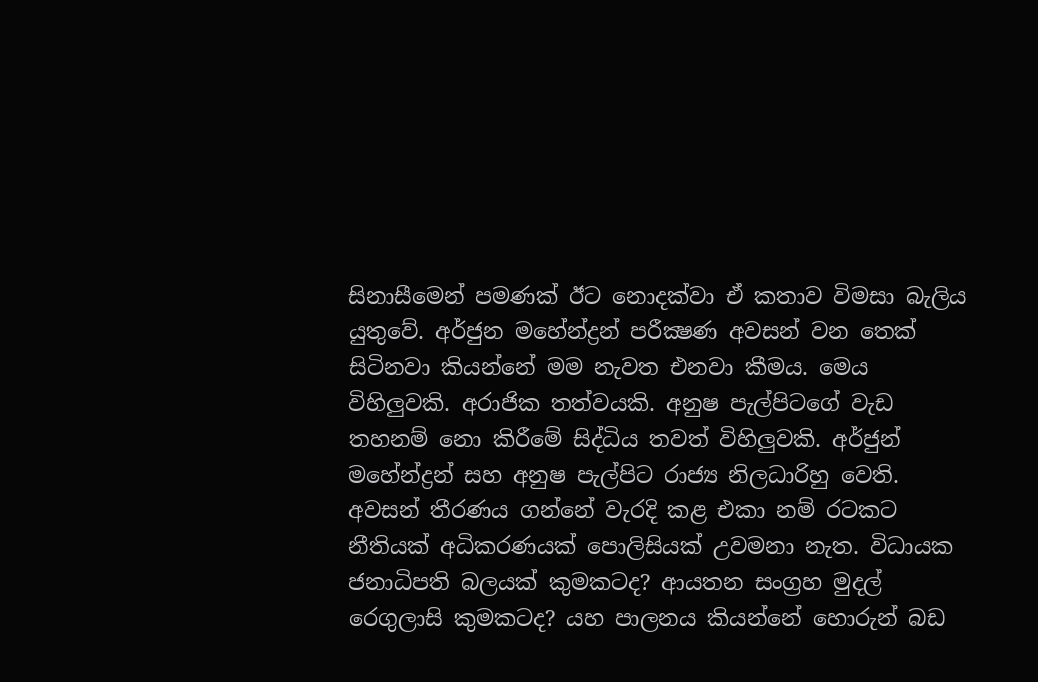සිනාසීමෙන් පමණක් ඊට නොදක්වා ඒ කතාව විමසා බැලිය යුතුවේ. අර්ජුන මහේන්ද්‍රන් පරීක්‍ෂණ අවසන් වන තෙක් සිටිනවා කියන්නේ මම නැවත එනවා කීමය. මෙය විහිලුවකි. අරාජික තත්වයකි. අනුෂ පැල්පිටගේ වැඩ තහනම් නො කිරීමේ සිද්ධිය තවත් විහිලුවකි. අර්ජුන් මහේන්ද්‍රන් සහ අනුෂ පැල්පිට රාජ්‍ය නිලධාරිහු වෙති. අවසන් තීරණය ගන්නේ වැරදි කළ එකා නම් රටකට නීතියක් අධිකරණයක් පොලිසියක් උවමනා නැත. විධායක ජනාධිපති බලයක් කුමකටද? ආයතන සංග්‍රහ මුදල් රෙගුලාසි කුමකටද? යහ පාලනය කියන්නේ හොරුන් බඩ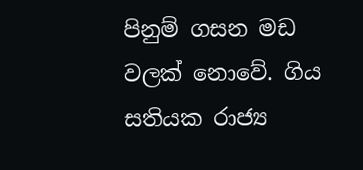පිනුම් ගසන මඩ වලක් නොවේ. ගිය සතියක රාජ්‍ය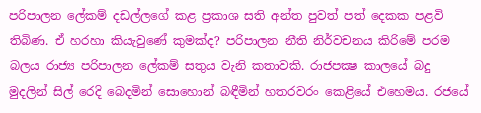පරිපාලන ලේකම් දඩල්ලගේ කළ ප්‍රකාශ සති අන්ත පුවත් පත් දෙකක පළවි තිබිණ. ඒ හරහා කියැවුණේ කුමක්ද? පරිපාලන නීති නිර්වචනය කිරිමේ පරම බලය රාජ්‍ය පරිපාලන ලේකම් සතුය වැනි කතාවකි. රාජපක්‍ෂ කාලයේ බදු මුදලින් සිල් රෙදි බෙදමින් සොහොන් බඳීමින් හතරවරං කෙළියේ එහෙමය. රජයේ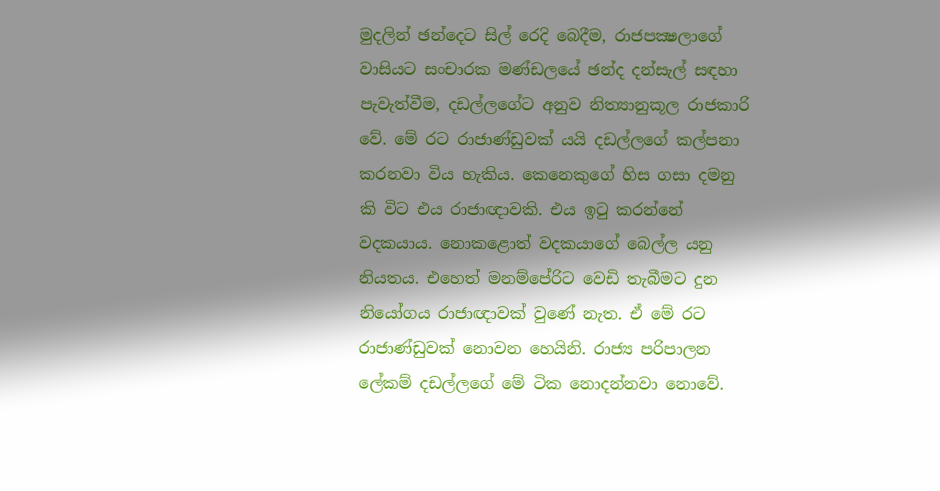මුදලින් ඡන්දෙට සිල් රෙදි බෙදීම, රාජපක්‍ෂලාගේ වාසියට සංචාරක මණ්ඩලයේ ඡන්ද දන්සැල් සඳහා පැවැත්වීම, දඩල්ලගේට අනුව නිත්‍යානුකූල රාජකාරි වේ. මේ රට රාජාණ්ඩුවක් යයි දඩල්ලගේ කල්පනා කරනවා විය හැකිය. කෙනෙකුගේ හිස ගසා දමනු කි විට එය රාජාඥාවකි. එය ඉටු කරන්නේ වදකයාය. නොකළොත් වදකයාගේ බෙල්ල යනු නියතය. එහෙත් මනම්පේරිට වෙඩි තැබීමට දුන නියෝගය රාජාඥාවක් වුණේ නැත. ඒ මේ රට රාජාණ්ඩුවක් නොවන හෙයිනි. රාජ්‍ය පරිපාලන ලේකම් දඩල්ලගේ මේ ටික නොදන්නවා නොවේ.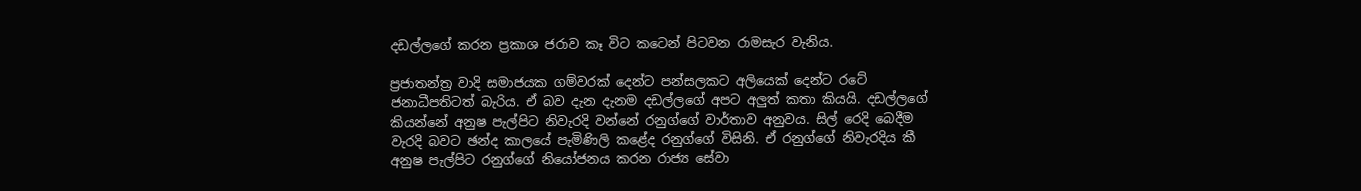දඩල්ලගේ කරන ප්‍රකාශ ජරාව කෑ විට කටෙන් පිටවන රාමසැර වැනිය.

ප්‍රජාතන්ත්‍ර වාදි සමාජයක ගම්වරක් දෙන්ට පන්සලකට අලියෙක් දෙන්ට රටේ ජනාධීපතිටත් බැරිය. ඒ බව දැන දැනම දඩල්ලගේ අපට අලුත් කතා කියයි. දඩල්ලගේ කියන්නේ අනුෂ පැල්පිට නිවැරදි වන්නේ රනුග්ගේ වාර්තාව අනුවය. සිල් රෙදි බෙදීම වැරදි බවට ඡන්ද කාලයේ පැමිණිලි කළේද රනුග්ගේ විසිනි. ඒ රනුග්ගේ නිවැරදිය කී අනුෂ පැල්පිට රනුග්ගේ නියෝජනය කරන රාජ්‍ය සේවා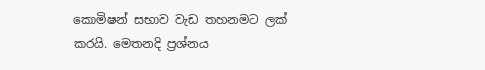කොමිෂන් සභාව වැඩ තහනමට ලක් කරයි. මෙතනදි ප්‍රශ්නය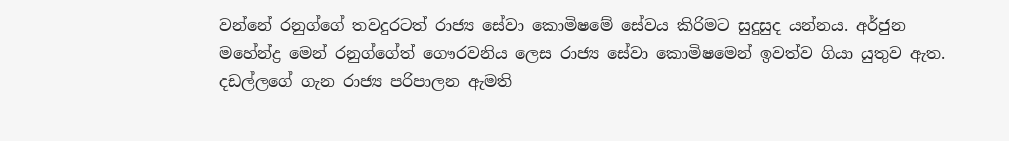වන්නේ රනුග්ගේ තවදුරටත් රාජ්‍ය සේවා කොමිෂමේ සේවය කිරිමට සුදුසුද යන්නය. අර්ජුන මහේන්ද්‍ර මෙන් රනුග්ගේත් ගෞරවනිය ලෙස රාජ්‍ය සේවා කොමිෂමෙන් ඉවත්ව ගියා යුතුව ඇත. දඩල්ලගේ ගැන රාජ්‍ය පරිපාලන ඇමති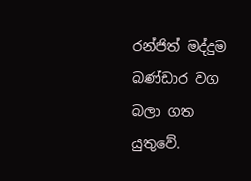රන්ජිත් මද්දුම බණ්ඩාර වග බලා ගත යුතුවේ.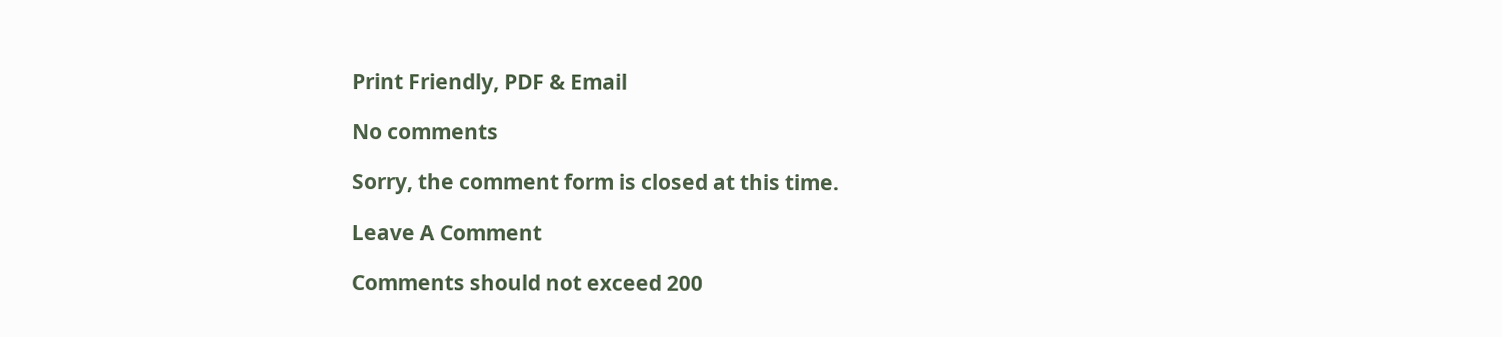Print Friendly, PDF & Email

No comments

Sorry, the comment form is closed at this time.

Leave A Comment

Comments should not exceed 200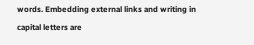words. Embedding external links and writing in capital letters are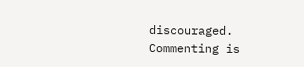discouraged. Commenting is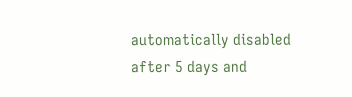automatically disabled after 5 days and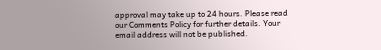approval may take up to 24 hours. Please read our Comments Policy for further details. Your email address will not be published.